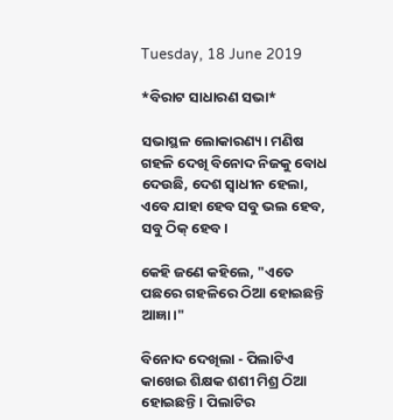Tuesday, 18 June 2019

*ବିରାଟ ସାଧାରଣ ସଭା*

ସଭାସ୍ଥଳ ଲୋକାରଣ୍ୟ। ମଣିଷ ଗହଳି ଦେଖି ବିନୋଦ ନିଜକୁ ବୋଧ ଦେଉଛି, ଦେଶ ସ୍ଵାଧୀନ ହେଲା, ଏବେ ଯାହା ହେବ ସବୁ ଭଲ ହେବ, ସବୁ ଠିକ୍ ହେବ।

କେହି ଜଣେ କହିଲେ, "ଏତେ ପଛରେ ଗହଳିରେ ଠିଆ ହୋଇଛନ୍ତି ଆଜ୍ଞା।"

ବିନୋଦ ଦେଖିଲା - ପିଲାଟିଏ କାଖେଇ ଶିକ୍ଷକ ଶଶୀ ମିଶ୍ର ଠିଆ ହୋଇଛନ୍ତି। ପିଲାଟିର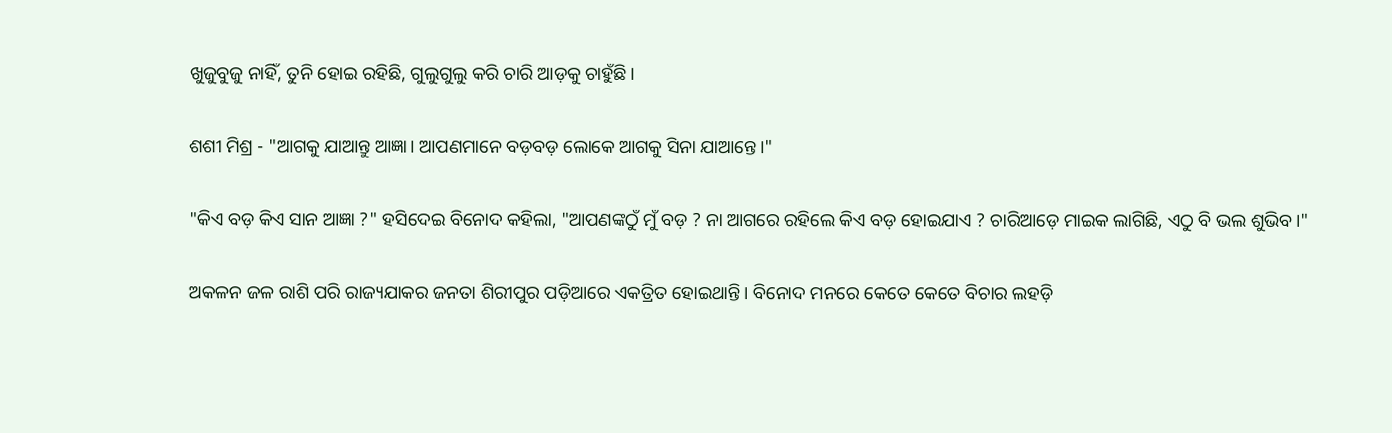ଖୁଜୁବୁଜୁ ନାହିଁ, ତୁନି ହୋଇ ରହିଛି, ଗୁଲୁଗୁଲୁ କରି ଚାରି ଆଡ଼କୁ ଚାହୁଁଛି।

ଶଶୀ ମିଶ୍ର - "ଆଗକୁ ଯାଆନ୍ତୁ ଆଜ୍ଞା। ଆପଣମାନେ ବଡ଼ବଡ଼ ଲୋକେ ଆଗକୁ ସିନା ଯାଆନ୍ତେ।"

"କିଏ ବଡ଼ କିଏ ସାନ ଆଜ୍ଞା ?" ହସିଦେଇ ବିନୋଦ କହିଲା, "ଆପଣଙ୍କଠୁଁ ମୁଁ ବଡ଼ ? ନା ଆଗରେ ରହିଲେ କିଏ ବଡ଼ ହୋଇଯାଏ ? ଚାରିଆଡ଼େ ମାଇକ ଲାଗିଛି, ଏଠୁ ବି ଭଲ ଶୁଭିବ।"

ଅକଳନ ଜଳ ରାଶି ପରି ରାଜ୍ୟଯାକର ଜନତା ଶିରୀପୁର ପଡ଼ିଆରେ ଏକତ୍ରିତ ହୋଇଥାନ୍ତି। ବିନୋଦ ମନରେ କେତେ କେତେ ବିଚାର ଲହଡ଼ି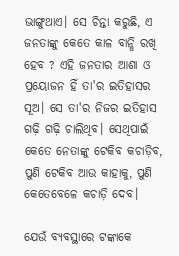ଭାଙ୍ଗୁଥାଏ। ସେ ଚିନ୍ତା କରୁଛି, ଏ ଜନତାଙ୍କୁ କେତେ କାଳ ବାନ୍ଧି ରଖି ହେବ ? ଏହି ଜନତାର ଆଶା ଓ ପ୍ରୟୋଜନ ହିଁ ତା'ର ଇତିହାସର ସୂଅ। ସେ ତା'ର ନିଜର ଇତିହାସ ଗଢ଼ି ଗଢ଼ି ଚାଲିଥିବ। ସେଥିପାଇଁ କେତେ ନେତାଙ୍କୁ ଟେକିବ କଚାଡ଼ିବ, ପୁଣି ଟେକିବ ଆଉ କାହାକୁ, ପୁଣି କେତେବେଳେ କଚାଡ଼ି ଦେବ।

ଯେଉଁ ବ୍ୟବସ୍ଥାରେ ଟଙ୍କାକେ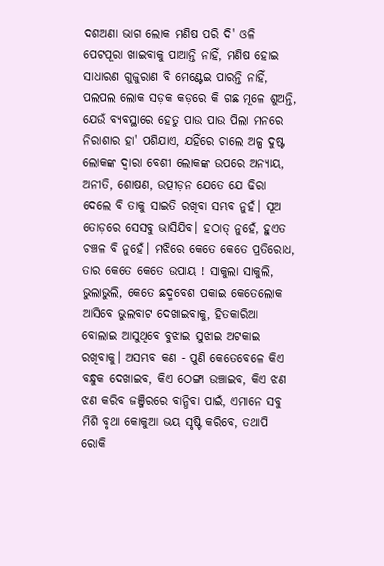ଦଶଅଣା ଭାଗ ଲୋକ ମଣିଷ ପରି ଦି' ଓଳି ପେଟପୂରା ଖାଇବାକୁ ପାଆନ୍ତି ନାହିଁ, ମଣିଷ ହୋଇ ସାଧାରଣ ଗୁଜୁରାଣ ବି ମେଣ୍ଟେଇ ପାରନ୍ତି ନାହିଁ, ପଲପଲ ଲୋକ ସଡ଼କ କଡ଼ରେ କି ଗଛ ମୂଳେ ଶୁଅନ୍ତି, ଯେଉଁ ବ୍ୟବସ୍ଥାରେ ହେତୁ ପାଉ ପାଉ ପିଲା ମନରେ ନିରାଶାର ହା' ପଶିଯାଏ, ଯହିଁରେ ଚାଲେ ଅଳ୍ପ ଦୁଷ୍ଟ ଲୋକଙ୍କ ଦ୍ୱାରା ବେଶୀ ଲୋକଙ୍କ ଉପରେ ଅନ୍ୟାୟ, ଅନୀତି, ଶୋଷଣ, ଉତ୍ପୀଡ଼ନ ଯେତେ ଯେ ଢିରା ଦେଲେ ବି ତାକୁ ସାଇତି ରଖିବା ସମ୍ଭବ ନୁହଁ। ସୂଅ ତୋଡ଼ରେ ସେସବୁ ଭାସିଯିବ। ହଠାତ୍ ନୁହେଁ, ହୁଏତ ଚଞ୍ଚଳ ବି ନୁହେଁ। ମଝିରେ କେତେ କେତେ ପ୍ରତିରୋଧ, ତାର କେତେ କେତେ ଉପାୟ ! ସାକୁଲା ସାକୁଲି, ଭୁଲାଭୁଲି, କେତେ ଛଦ୍ମବେଶ ପକାଇ କେତେଲୋକ ଆସିବେ ଭୁଲବାଟ ଦେଖାଇବାକୁ, ହିତକାରିଆ ବୋଲାଇ ଆସୁଥିବେ ବୁଝାଇ ସୁଝାଇ ଅଟକାଇ ରଖିବାକୁ। ଅସମ୍ଭବ କଣ - ପୁଣି କେତେବେଳେ କିଏ ବନ୍ଧୁକ ଦେଖାଇବ, କିଏ ଠେଙ୍ଗା ଉଞ୍ଚାଇବ, କିଏ ଝଣ ଝଣ କରିବ ଜଞ୍ଜିରରେ ବାନ୍ଧିବା ପାଇଁ, ଏମାନେ ସବୁ ମିଶି ବୃଥା କୋକୁଆ ଭୟ ସୃଷ୍ଟି କରିବେ, ତଥାପି ରୋକି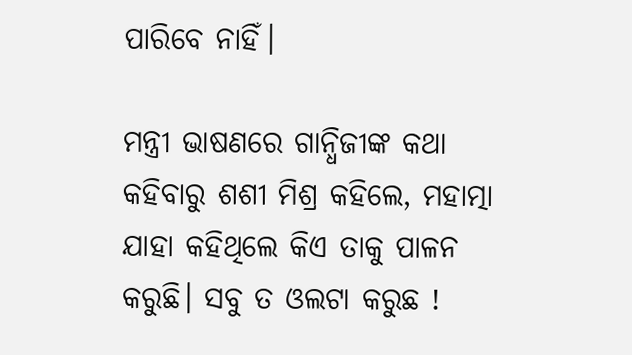ପାରିବେ ନାହିଁ।

ମନ୍ତ୍ରୀ ଭାଷଣରେ ଗାନ୍ଧିଜୀଙ୍କ କଥା କହିବାରୁ ଶଶୀ ମିଶ୍ର କହିଲେ, ମହାତ୍ମା ଯାହା କହିଥିଲେ କିଏ ତାକୁ ପାଳନ କରୁଛି। ସବୁ ତ ଓଲଟା କରୁଛ !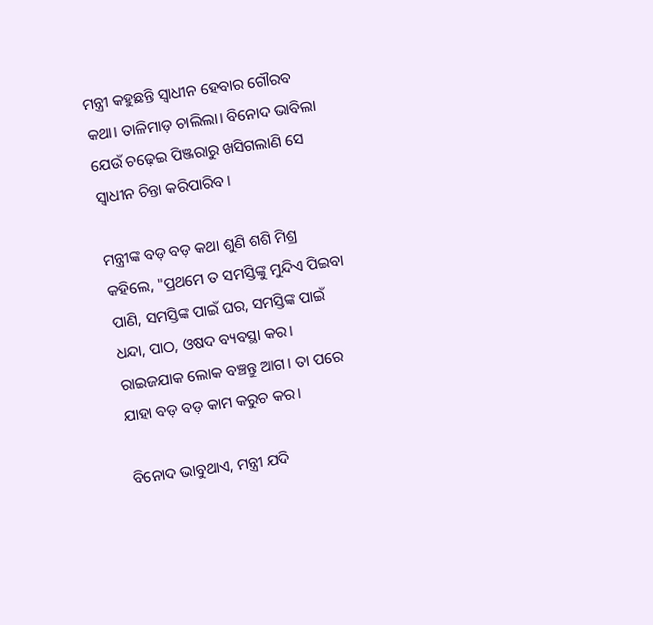ମନ୍ତ୍ରୀ କହୁଛନ୍ତି ସ୍ୱାଧୀନ ହେବାର ଗୌରବ କଥା। ତାଳିମାଡ଼ ଚାଲିଲା। ବିନୋଦ ଭାବିଲା ଯେଉଁ ଚଢ଼େଇ ପିଞ୍ଜରାରୁ ଖସିଗଲାଣି ସେ ସ୍ୱାଧୀନ ଚିନ୍ତା କରିପାରିବ।

ମନ୍ତ୍ରୀଙ୍କ ବଡ଼ ବଡ଼ କଥା ଶୁଣି ଶଶି ମିଶ୍ର କହିଲେ, "ପ୍ରଥମେ ତ ସମସ୍ତିଙ୍କୁ ମୁନ୍ଦିଏ ପିଇବା ପାଣି, ସମସ୍ତିଙ୍କ ପାଇଁ ଘର, ସମସ୍ତିଙ୍କ ପାଇଁ ଧନ୍ଦା, ପାଠ, ଓଷଦ ବ୍ୟବସ୍ଥା କର। ରାଇଜଯାକ ଲୋକ ବଞ୍ଚନ୍ତୁ ଆଗ। ତା ପରେ ଯାହା ବଡ଼ ବଡ଼ କାମ କରୁଚ କର।

ବିନୋଦ ଭାବୁଥାଏ, ମନ୍ତ୍ରୀ ଯଦି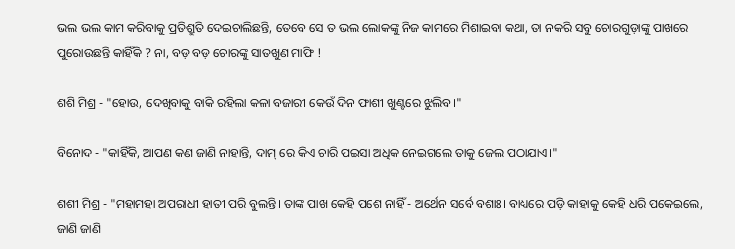ଭଲ ଭଲ କାମ କରିବାକୁ ପ୍ରତିଶ୍ରୁତି ଦେଇଚାଲିଛନ୍ତି, ତେବେ ସେ ତ ଭଲ ଲୋକଙ୍କୁ ନିଜ କାମରେ ମିଶାଇବା କଥା, ତା ନକରି ସବୁ ଚୋରଗୁଡ଼ାଙ୍କୁ ପାଖରେ ପୁରୋଉଛନ୍ତି କାହିଁକି ? ନା, ବଡ଼ ବଡ଼ ଚୋରଙ୍କୁ ସାତଖୁଣ ମାଫି !

ଶଶି ମିଶ୍ର - "ହୋଉ, ଦେଖିବାକୁ ବାକି ରହିଲା କଳା ବଜାରୀ କେଉଁ ଦିନ ଫାଶୀ ଖୁଣ୍ଟରେ ଝୁଲିବ।"

ବିନୋଦ - "କାହିଁକି, ଆପଣ କଣ ଜାଣି ନାହାନ୍ତି, ଦାମ୍ ରେ କିଏ ଚାରି ପଇସା ଅଧିକ ନେଇଗଲେ ତାକୁ ଜେଲ ପଠାଯାଏ।"

ଶଶୀ ମିଶ୍ର - "ମହାମହା ଅପରାଧୀ ହାତୀ ପରି ବୁଲନ୍ତି। ତାଙ୍କ ପାଖ କେହି ପଶେ ନାହିଁ - ଅର୍ଥେନ ସର୍ବେ ବଶାଃ। ବାଧ୍ୟରେ ପଡ଼ି କାହାକୁ କେହି ଧରି ପକେଇଲେ, ଜାଣି ଜାଣି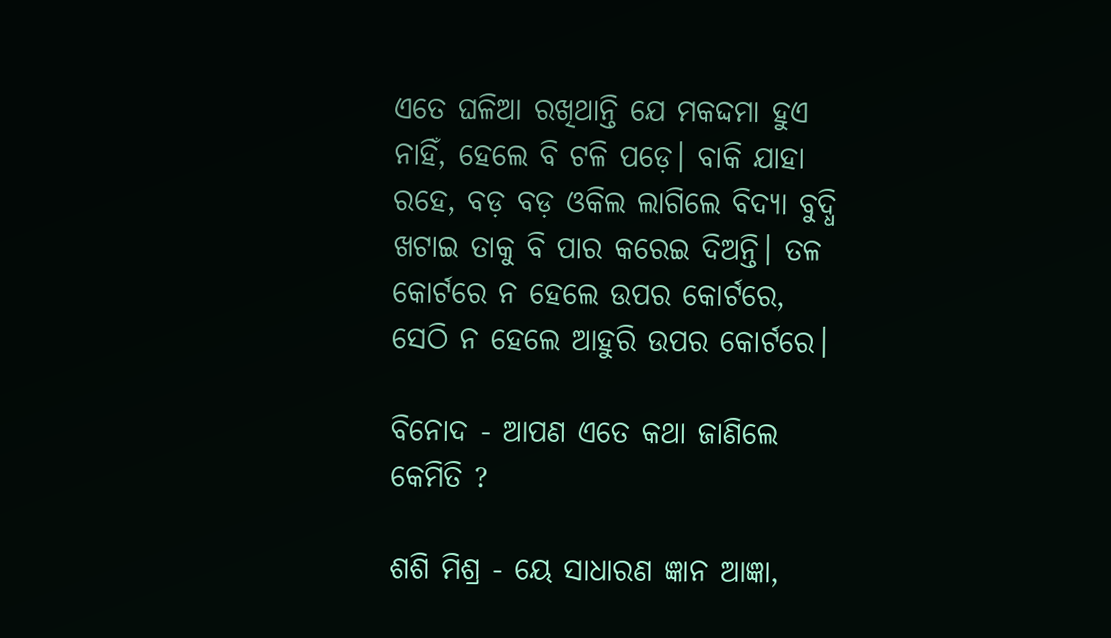ଏତେ ଘଳିଆ ରଖିଥାନ୍ତି ଯେ ମକଦ୍ଦମା ହୁଏ ନାହିଁ, ହେଲେ ବି ଟଳି ପଡ଼େ। ବାକି ଯାହା ରହେ, ବଡ଼ ବଡ଼ ଓକିଲ ଲାଗିଲେ ବିଦ୍ୟା ବୁଦ୍ଧି ଖଟାଇ ତାକୁ ବି ପାର କରେଇ ଦିଅନ୍ତି। ତଳ କୋର୍ଟରେ ନ ହେଲେ ଉପର କୋର୍ଟରେ, ସେଠି ନ ହେଲେ ଆହୁରି ଉପର କୋର୍ଟରେ।

ବିନୋଦ - ଆପଣ ଏତେ କଥା ଜାଣିଲେ କେମିତି ?

ଶଶି ମିଶ୍ର - ୟେ ସାଧାରଣ ଜ୍ଞାନ ଆଜ୍ଞା,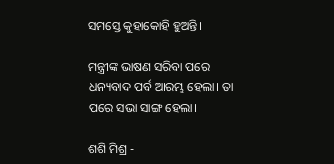ସମସ୍ତେ କୁହାକୋହି ହୁଅନ୍ତି।

ମନ୍ତ୍ରୀଙ୍କ ଭାଷଣ ସରିବା ପରେ ଧନ୍ୟବାଦ ପର୍ବ ଆରମ୍ଭ ହେଲା। ତା ପରେ ସଭା ସାଙ୍ଗ ହେଲା।

ଶଶି ମିଶ୍ର -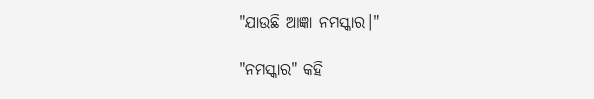"ଯାଉଛି ଆଜ୍ଞା ନମସ୍କାର।"

"ନମସ୍କାର" କହି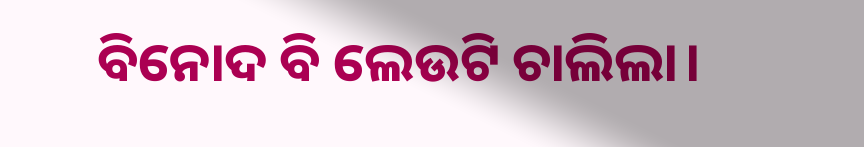ବିନୋଦ ବି ଲେଉଟି ଚାଲିଲା।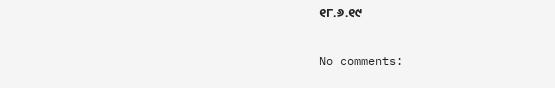୧୮.୬.୧୯

No comments: